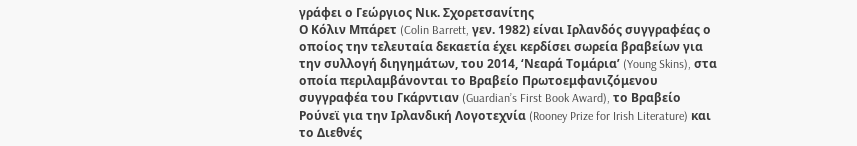γράφει ο Γεώργιος Νικ. Σχορετσανίτης
Ο Κόλιν Μπάρετ (Colin Barrett, γεν. 1982) είναι Ιρλανδός συγγραφέας ο οποίος την τελευταία δεκαετία έχει κερδίσει σωρεία βραβείων για την συλλογή διηγημάτων, του 2014, ‘Νεαρά Τομάρια’ (Young Skins), στα οποία περιλαμβάνονται το Βραβείο Πρωτοεμφανιζόμενου συγγραφέα του Γκάρντιαν (Guardian’s First Book Award), το Βραβείο Ρούνεϊ για την Ιρλανδική Λογοτεχνία (Rooney Prize for Irish Literature) και το Διεθνές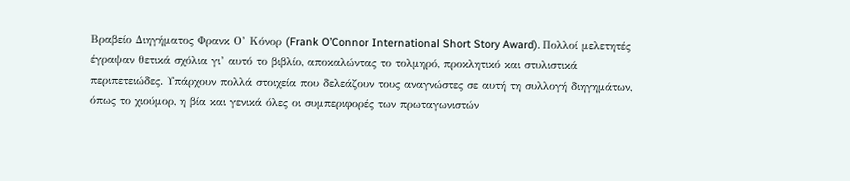Βραβείο Διηγήματος Φρανκ Ο’ Κόνορ (Frank O’Connor International Short Story Award). Πολλοί μελετητές έγραψαν θετικά σχόλια γι’ αυτό το βιβλίο, αποκαλώντας το τολμηρό, προκλητικό και στυλιστικά περιπετειώδες. Υπάρχουν πολλά στοιχεία που δελεάζουν τους αναγνώστες σε αυτή τη συλλογή διηγημάτων, όπως το χιούμορ, η βία και γενικά όλες οι συμπεριφορές των πρωταγωνιστών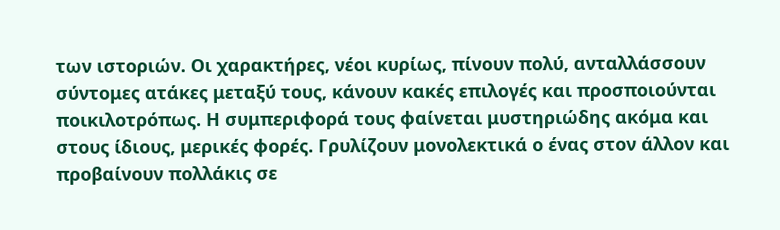των ιστοριών. Οι χαρακτήρες, νέοι κυρίως, πίνουν πολύ, ανταλλάσσουν σύντομες ατάκες μεταξύ τους, κάνουν κακές επιλογές και προσποιούνται ποικιλοτρόπως. Η συμπεριφορά τους φαίνεται μυστηριώδης ακόμα και στους ίδιους, μερικές φορές. Γρυλίζουν μονολεκτικά ο ένας στον άλλον και προβαίνουν πολλάκις σε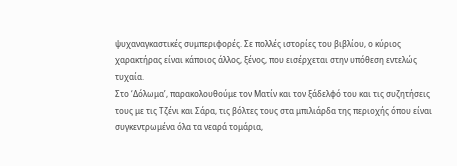ψυχαναγκαστικές συμπεριφορές. Σε πολλές ιστορίες του βιβλίου, ο κύριος χαρακτήρας είναι κάποιος άλλος, ξένος, που εισέρχεται στην υπόθεση εντελώς τυχαία.
Στο ‘Δόλωμα’, παρακολουθούμε τον Ματίν και τον ξάδελφό του και τις συζητήσεις τους με τις Τζένι και Σάρα, τις βόλτες τους στα μπιλιάρδα της περιοχής όπου είναι συγκεντρωμένα όλα τα νεαρά τομάρια,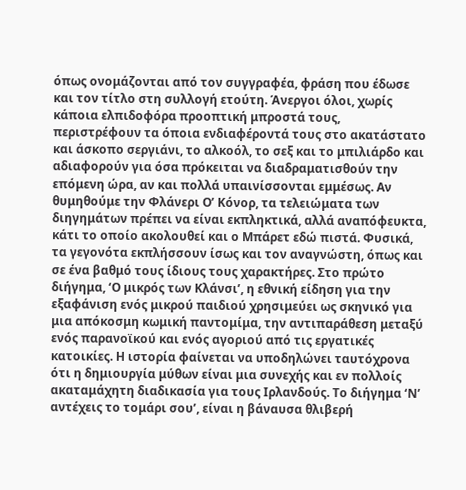όπως ονομάζονται από τον συγγραφέα, φράση που έδωσε και τον τίτλο στη συλλογή ετούτη. Άνεργοι όλοι, χωρίς κάποια ελπιδοφόρα προοπτική μπροστά τους, περιστρέφουν τα όποια ενδιαφέροντά τους στο ακατάστατο και άσκοπο σεργιάνι, το αλκοόλ, το σεξ και το μπιλιάρδο και αδιαφορούν για όσα πρόκειται να διαδραματισθούν την επόμενη ώρα, αν και πολλά υπαινίσσονται εμμέσως. Αν θυμηθούμε την Φλάνερι Ο’ Κόνορ, τα τελειώματα των διηγημάτων πρέπει να είναι εκπληκτικά, αλλά αναπόφευκτα, κάτι το οποίο ακολουθεί και ο Μπάρετ εδώ πιστά. Φυσικά, τα γεγονότα εκπλήσσουν ίσως και τον αναγνώστη, όπως και σε ένα βαθμό τους ίδιους τους χαρακτήρες. Στο πρώτο διήγημα, ‘Ο μικρός των Κλάνσι’, η εθνική είδηση για την εξαφάνιση ενός μικρού παιδιού χρησιμεύει ως σκηνικό για μια απόκοσμη κωμική παντομίμα, την αντιπαράθεση μεταξύ ενός παρανοϊκού και ενός αγοριού από τις εργατικές κατοικίες. Η ιστορία φαίνεται να υποδηλώνει ταυτόχρονα ότι η δημιουργία μύθων είναι μια συνεχής και εν πολλοίς ακαταμάχητη διαδικασία για τους Ιρλανδούς. Το διήγημα ‘Ν’ αντέχεις το τομάρι σου’, είναι η βάναυσα θλιβερή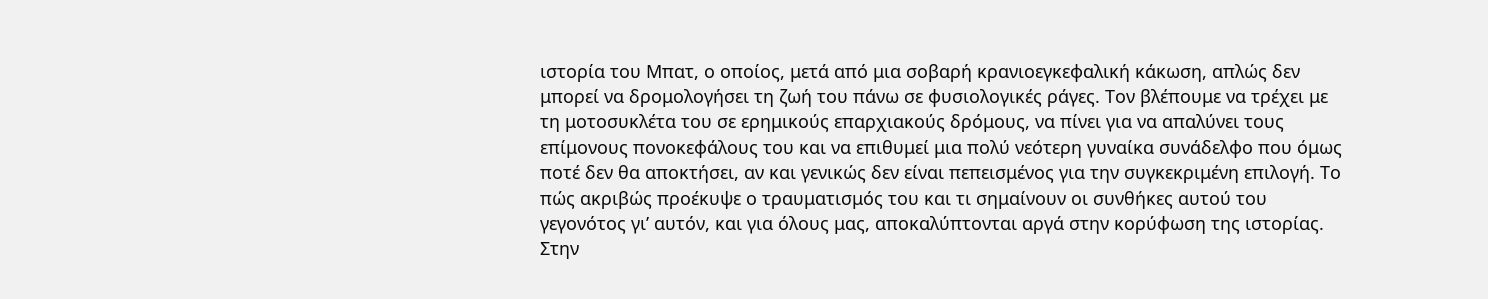ιστορία του Μπατ, ο οποίος, μετά από μια σοβαρή κρανιοεγκεφαλική κάκωση, απλώς δεν μπορεί να δρομολογήσει τη ζωή του πάνω σε φυσιολογικές ράγες. Τον βλέπουμε να τρέχει με τη μοτοσυκλέτα του σε ερημικούς επαρχιακούς δρόμους, να πίνει για να απαλύνει τους επίμονους πονοκεφάλους του και να επιθυμεί μια πολύ νεότερη γυναίκα συνάδελφο που όμως ποτέ δεν θα αποκτήσει, αν και γενικώς δεν είναι πεπεισμένος για την συγκεκριμένη επιλογή. Το πώς ακριβώς προέκυψε ο τραυματισμός του και τι σημαίνουν οι συνθήκες αυτού του γεγονότος γι’ αυτόν, και για όλους μας, αποκαλύπτονται αργά στην κορύφωση της ιστορίας. Στην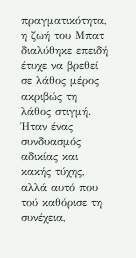πραγματικότητα, η ζωή του Μπατ διαλύθηκε επειδή έτυχε να βρεθεί σε λάθος μέρος ακριβώς τη λάθος στιγμή. Ήταν ένας συνδυασμός αδικίας και κακής τύχης, αλλά αυτό που τού καθόρισε τη συνέχεια,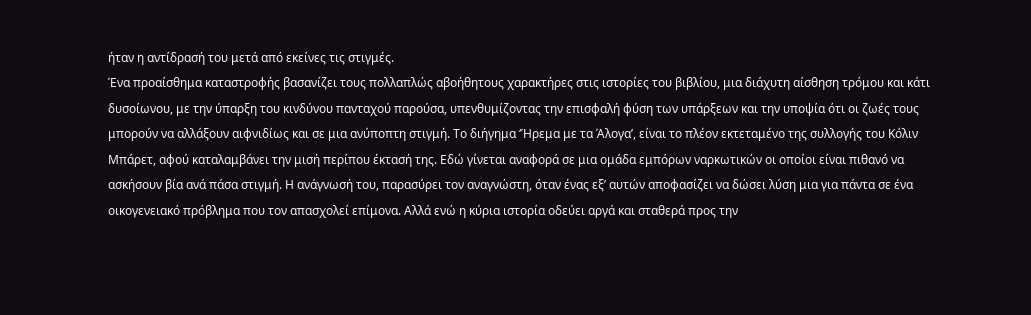ήταν η αντίδρασή του μετά από εκείνες τις στιγμές.
Ένα προαίσθημα καταστροφής βασανίζει τους πολλαπλώς αβοήθητους χαρακτήρες στις ιστορίες του βιβλίου, μια διάχυτη αίσθηση τρόμου και κάτι δυσοίωνου, με την ύπαρξη του κινδύνου πανταχού παρούσα, υπενθυμίζοντας την επισφαλή φύση των υπάρξεων και την υποψία ότι οι ζωές τους μπορούν να αλλάξουν αιφνιδίως και σε μια ανύποπτη στιγμή. Το διήγημα ‘Ήρεμα με τα Άλογα’, είναι το πλέον εκτεταμένο της συλλογής του Κόλιν Μπάρετ, αφού καταλαμβάνει την μισή περίπου έκτασή της. Εδώ γίνεται αναφορά σε μια ομάδα εμπόρων ναρκωτικών οι οποίοι είναι πιθανό να ασκήσουν βία ανά πάσα στιγμή. Η ανάγνωσή του, παρασύρει τον αναγνώστη, όταν ένας εξ’ αυτών αποφασίζει να δώσει λύση μια για πάντα σε ένα οικογενειακό πρόβλημα που τον απασχολεί επίμονα. Αλλά ενώ η κύρια ιστορία οδεύει αργά και σταθερά προς την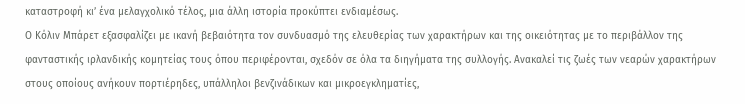καταστροφή κι’ ένα μελαγχολικό τέλος, μια άλλη ιστορία προκύπτει ενδιαμέσως.
Ο Κόλιν Μπάρετ εξασφαλίζει με ικανή βεβαιότητα τον συνδυασμό της ελευθερίας των χαρακτήρων και της οικειότητας με το περιβάλλον της φανταστικής ιρλανδικής κομητείας τους όπου περιφέρονται, σχεδόν σε όλα τα διηγήματα της συλλογής. Ανακαλεί τις ζωές των νεαρών χαρακτήρων στους οποίους ανήκουν πορτιέρηδες, υπάλληλοι βενζινάδικων και μικροεγκληματίες,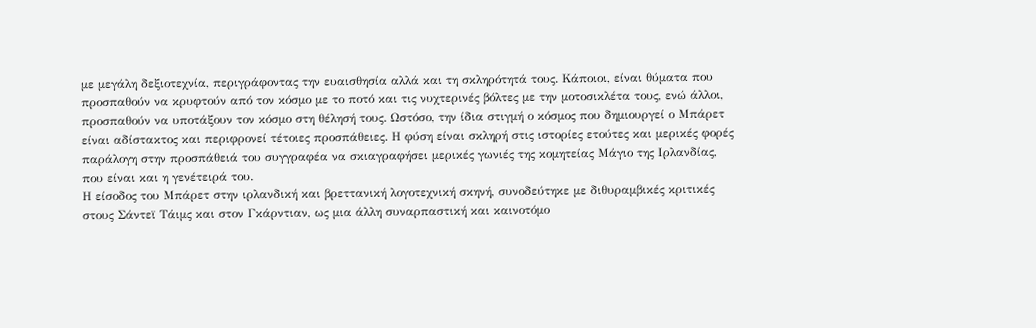με μεγάλη δεξιοτεχνία, περιγράφοντας την ευαισθησία αλλά και τη σκληρότητά τους. Κάποιοι, είναι θύματα που προσπαθούν να κρυφτούν από τον κόσμο με το ποτό και τις νυχτερινές βόλτες με την μοτοσικλέτα τους, ενώ άλλοι, προσπαθούν να υποτάξουν τον κόσμο στη θέλησή τους. Ωστόσο, την ίδια στιγμή ο κόσμος που δημιουργεί ο Μπάρετ είναι αδίστακτος και περιφρονεί τέτοιες προσπάθειες. Η φύση είναι σκληρή στις ιστορίες ετούτες και μερικές φορές παράλογη στην προσπάθειά του συγγραφέα να σκιαγραφήσει μερικές γωνιές της κομητείας Μάγιο της Ιρλανδίας, που είναι και η γενέτειρά του.
Η είσοδος του Μπάρετ στην ιρλανδική και βρεττανική λογοτεχνική σκηνή, συνοδεύτηκε με διθυραμβικές κριτικές στους Σάντεϊ Τάιμς και στον Γκάρντιαν, ως μια άλλη συναρπαστική και καινοτόμο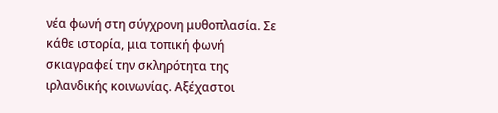νέα φωνή στη σύγχρονη μυθοπλασία. Σε κάθε ιστορία, μια τοπική φωνή σκιαγραφεί την σκληρότητα της ιρλανδικής κοινωνίας. Αξέχαστοι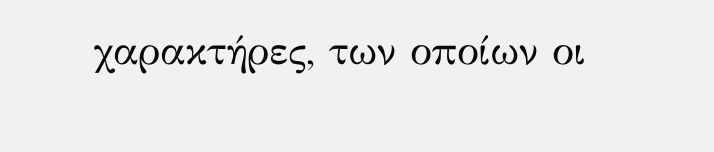χαρακτήρες, των οποίων οι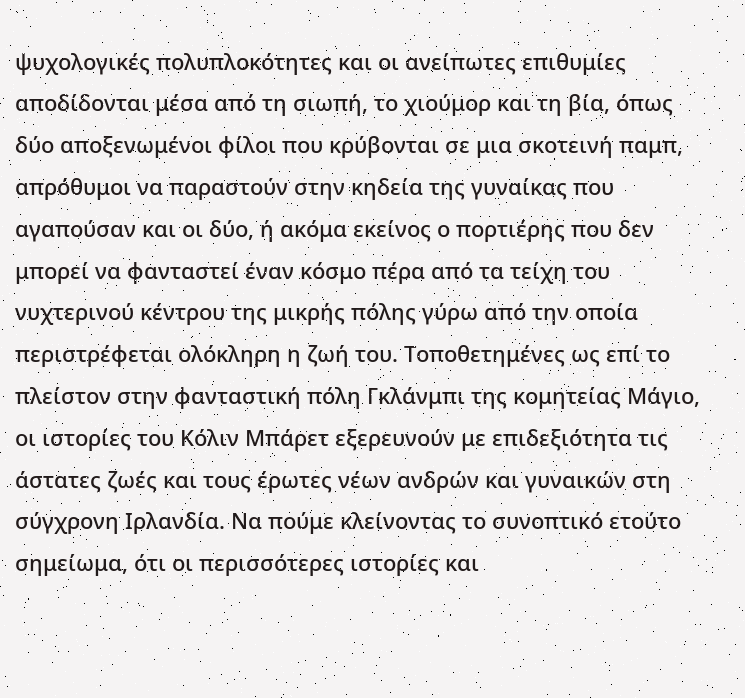ψυχολογικές πολυπλοκότητες και οι ανείπωτες επιθυμίες αποδίδονται μέσα από τη σιωπή, το χιούμορ και τη βία, όπως δύο αποξενωμένοι φίλοι που κρύβονται σε μια σκοτεινή παμπ, απρόθυμοι να παραστούν στην κηδεία της γυναίκας που αγαπούσαν και οι δύο, ή ακόμα εκείνος ο πορτιέρης που δεν μπορεί να φανταστεί έναν κόσμο πέρα από τα τείχη του νυχτερινού κέντρου της μικρής πόλης γύρω από την οποία περιστρέφεται ολόκληρη η ζωή του. Τοποθετημένες ως επί το πλείστον στην φανταστική πόλη Γκλάνμπι της κομητείας Μάγιο, οι ιστορίες του Κόλιν Μπάρετ εξερευνούν με επιδεξιότητα τις άστατες ζωές και τους έρωτες νέων ανδρών και γυναικών στη σύγχρονη Ιρλανδία. Να πούμε κλείνοντας το συνοπτικό ετούτο σημείωμα, ότι οι περισσότερες ιστορίες και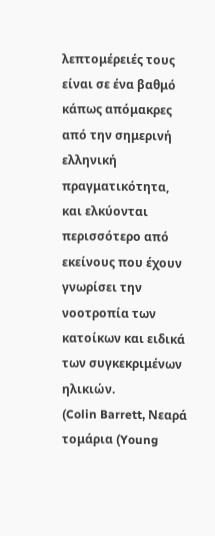λεπτομέρειές τους είναι σε ένα βαθμό κάπως απόμακρες από την σημερινή ελληνική πραγματικότητα, και ελκύονται περισσότερο από εκείνους που έχουν γνωρίσει την νοοτροπία των κατοίκων και ειδικά των συγκεκριμένων ηλικιών.
(Colin Barrett, Νεαρά τομάρια (Young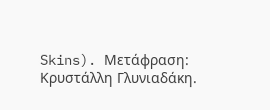Skins). Μετάφραση: Κρυστάλλη Γλυνιαδάκη.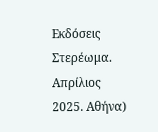Εκδόσεις Στερέωμα. Απρίλιος 2025. Αθήνα)